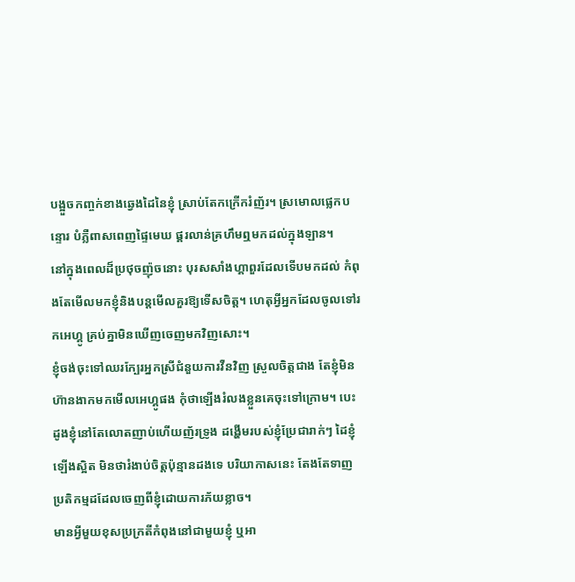បង្អួចកញ្ចក់ខាងឆ្វេងដៃនៃខ្ញុំ ស្រាប់តែកក្រើករំញ័រ។ ស្រមោលផ្លេកបន្ទោរ បំភ្លឺពាសពេញផ្ទៃមេឃ ផ្គរលាន់គ្រហឹមឮមកដល់ក្នុងឡាន។
នៅក្នុងពេលដ៏ប្រថុចញ៉ុចនោះ បុរសសាំងហ្គាពួរដែលទើបមកដល់ កំពុងតែមើលមកខ្ញុំនិងបន្តមើលគួរឱ្យទើសចិត្ត។ ហេតុអ្វីអ្នកដែលចូលទៅរកអេហ្គូ គ្រប់គ្នាមិនឃើញចេញមកវិញសោះ។
ខ្ញុំចង់ចុះទៅឈរក្បែរអ្នកស្រីជំនួយការវឺនវិញ ស្រួលចិត្តជាង តែខ្ញុំមិនហ៊ានងាកមកមើលអេហ្គូផង កុំថាឡើងរំលងខ្លួនគេចុះទៅក្រោម។ បេះដូងខ្ញុំនៅតែលោតញាប់ហើយញ័រទ្រូង ដង្ហើមរបស់ខ្ញុំប្រែជារាក់ៗ ដៃខ្ញុំឡើងស្អិត មិនថារំងាប់ចិត្តប៉ុន្មានដងទេ បរិយាកាសនេះ តែងតែទាញប្រតិកម្មដដែលចេញពីខ្ញុំដោយការភ័យខ្លាច។
មានអ្វីមួយខុសប្រក្រតីកំពុងនៅជាមួយខ្ញុំ ឬអា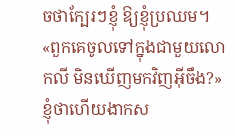ចថាក្បែរៗខ្ញុំ ឱ្យខ្ញុំប្រឈម។
«ពួកគេចូលទៅក្នុងជាមួយលោកលី មិនឃើញមកវិញអ៊ីចឹង?»
ខ្ញុំថាហើយងាកស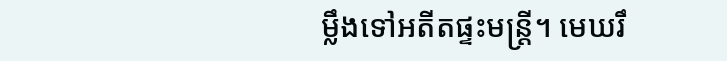ម្លឹងទៅអតីតផ្ទះមន្ត្រី។ មេឃរឹ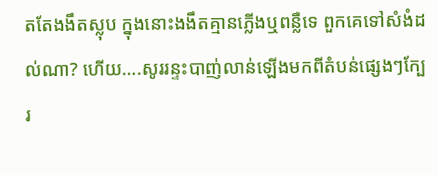តតែងងឹតស្លុប ក្នុងនោះងងឹតគ្មានភ្លើងឬពន្លឺទេ ពួកគេទៅសំងំដល់ណា? ហើយ….សូររន្ទះបាញ់លាន់ឡើងមកពីតំបន់ផ្សេងៗក្បែរ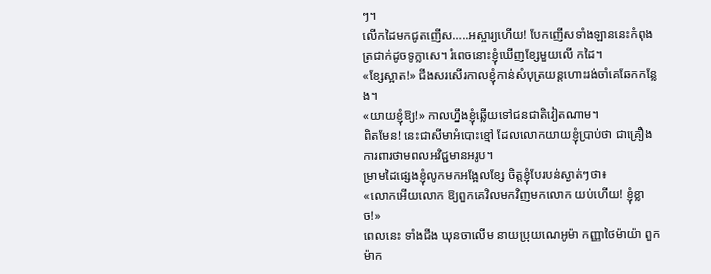ៗ។
លើកដៃមកជូតញើស…..អស្ចារ្យហើយ! បែកញើសទាំងឡាននេះកំពុងត្រជាក់ដូចទូក្លាសេ។ រំពេចនោះខ្ញុំឃើញខ្សែមួយលើ កដៃ។
«ខ្សែស្អាត!» ជីងសរសើរកាលខ្ញុំកាន់សំបុត្រយន្តហោះរង់ចាំគេឆែកកន្លែង។
«យាយខ្ញុំឱ្យ!» កាលហ្នឹងខ្ញុំឆ្លើយទៅជនជាតិវៀតណាម។
ពិតមែន! នេះជាសីមាអំបោះខ្មៅ ដែលលោកយាយខ្ញុំប្រាប់ថា ជាគ្រឿងការពារថាមពលអវិជ្ជមានអរូប។
ម្រាមដៃផ្សេងខ្ញុំលូកមកអង្អែលខ្សែ ចិត្តខ្ញុំបែរបន់ស្ងាត់ៗថា៖
«លោកអើយលោក ឱ្យពួកគេវិលមកវិញមកលោក យប់ហើយ! ខ្ញុំខ្លាច!»
ពេលនេះ ទាំងជីង ឃុនចាលើម នាយប្រុយណេអូម៉ា កញ្ញាថៃម៉ាយ៉ា ពួកម៉ាក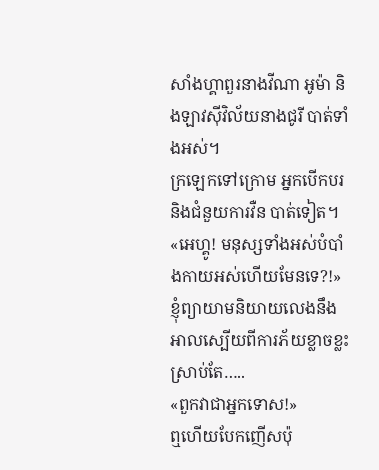សាំងហ្គាពួរនាងវីណា អូម៉ា និងឡាវស៊ីវិល័យនាងជូរី បាត់ទាំងអស់។
ក្រឡេកទៅក្រោម អ្នកបើកបរនិងជំនួយការវឺន បាត់ទៀត។
«អេហ្គូ! មនុស្សទាំងអស់បំបាំងកាយអស់ហើយមែនទេ?!»
ខ្ញុំព្យាយាមនិយាយលេងនឹងអាលស្បើយពីការភ័យខ្លាចខ្លះស្រាប់តែ…..
«ពួកវាជាអ្នកទោស!»
ឮហើយបែកញើសប៉ុ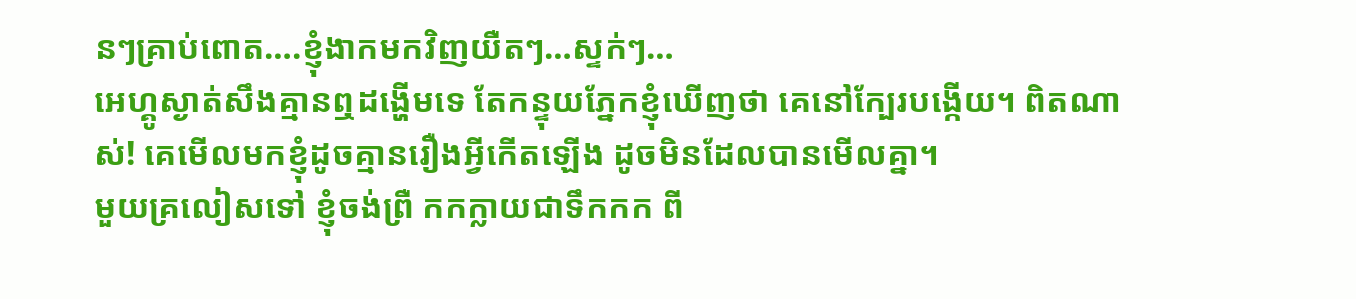នៗគ្រាប់ពោត….ខ្ញុំងាកមកវិញយឺតៗ…ស្ទក់ៗ…
អេហ្គូស្ងាត់សឹងគ្មានឮដង្ហើមទេ តែកន្ទុយភ្នែកខ្ញុំឃើញថា គេនៅក្បែរបង្កើយ។ ពិតណាស់! គេមើលមកខ្ញុំដូចគ្មានរឿងអ្វីកើតឡើង ដូចមិនដែលបានមើលគ្នា។
មួយគ្រលៀសទៅ ខ្ញុំចង់ព្រឺ កកក្លាយជាទឹកកក ពី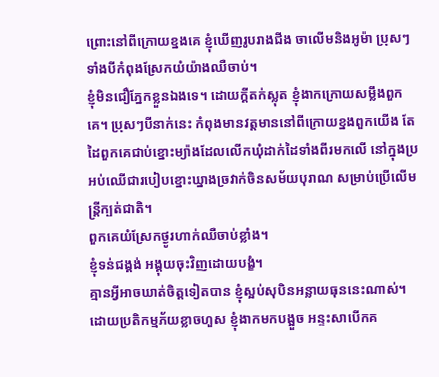ព្រោះនៅពីក្រោយខ្នងគេ ខ្ញុំឃើញរូបរាងជីង ចាលើមនិងអូម៉ា ប្រុសៗទាំងបីកំពុងស្រែកយំយ៉ាងឈឺចាប់។
ខ្ញុំមិនជឿភ្នែកខ្លួនឯងទេ។ ដោយក្តីតក់ស្លុត ខ្ញុំងាកក្រោយសម្លឹងពួកគេ។ ប្រុសៗបីនាក់នេះ កំពុងមានវត្តមាននៅពីក្រោយខ្នងពួកយើង តែដៃពួកគេជាប់ខ្នោះម្យ៉ាងដែលលើកឃុំដាក់ដៃទាំងពីរមកលើ នៅក្នុងប្រអប់ឈើជារបៀបខ្នោះឃ្នាងច្រវាក់ចិនសម័យបុរាណ សម្រាប់ប្រើលើមន្ត្រីក្បត់ជាតិ។
ពួកគេយំស្រែកថ្ងូរហាក់ឈឺចាប់ខ្លាំង។
ខ្ញុំទន់ជង្គង់ អង្គុយចុះវិញដោយបង្ខំ។
គ្មានអ្វីអាចឃាត់ចិត្តទៀតបាន ខ្ញុំស្អប់សុបិនអន្លាយធុននេះណាស់។ ដោយប្រតិកម្មភ័យខ្លាចហួស ខ្ញុំងាកមកបង្អួច អន្ទះសាបើកគ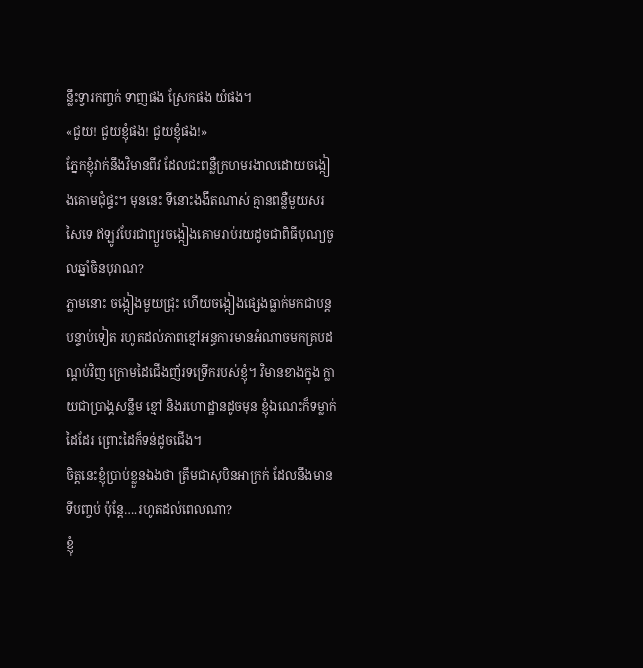ន្លឹះទ្វារកញ្ចក់ ទាញផង ស្រែកផង យំផង។
«ជួយ! ជួយខ្ញុំផង! ជួយខ្ញុំផង!»
ភ្នែកខ្ញុំវាក់នឹងវិមានពីវ ដែលជះពន្លឺក្រហមរងាលដោយចង្កៀងគោមជុំផ្ទះ។ មុននេះ ទីនោះងងឹតណាស់ គ្មានពន្លឺមួយសរសៃទេ ឥឡូវបែរជាព្យួរចង្កៀងគោមរាប់រយដូចជាពិធីបុណ្យចូលឆ្នាំចិនបុរាណ?
ភ្លាមនោះ ចង្កៀងមួយជ្រុះ ហើយចង្កៀងផ្សេងធ្លាក់មកជាបន្តបន្ទាប់ទៀត រហូតដល់ភាពខ្មៅអន្ធការមានអំណាចមកគ្របដណ្តប់វិញ ក្រោមដៃជើងញ័រទទ្រើករបស់ខ្ញុំ។ វិមានខាងក្នុង ក្លាយជាប្រាង្គសន្លឹម ខ្មៅ និងរហោដ្ឋានដូចមុន ខ្ញុំឯណេះក៏ទម្លាក់ដៃដែរ ព្រោះដៃក៏ទន់ដូចជើង។
ចិត្តនេះខ្ញុំប្រាប់ខ្លួនឯងថា ត្រឹមជាសុបិនអាក្រក់ ដែលនឹងមានទីបញ្ចប់ ប៉ុន្តែ….រហូតដល់ពេលណា?
ខ្ញុំ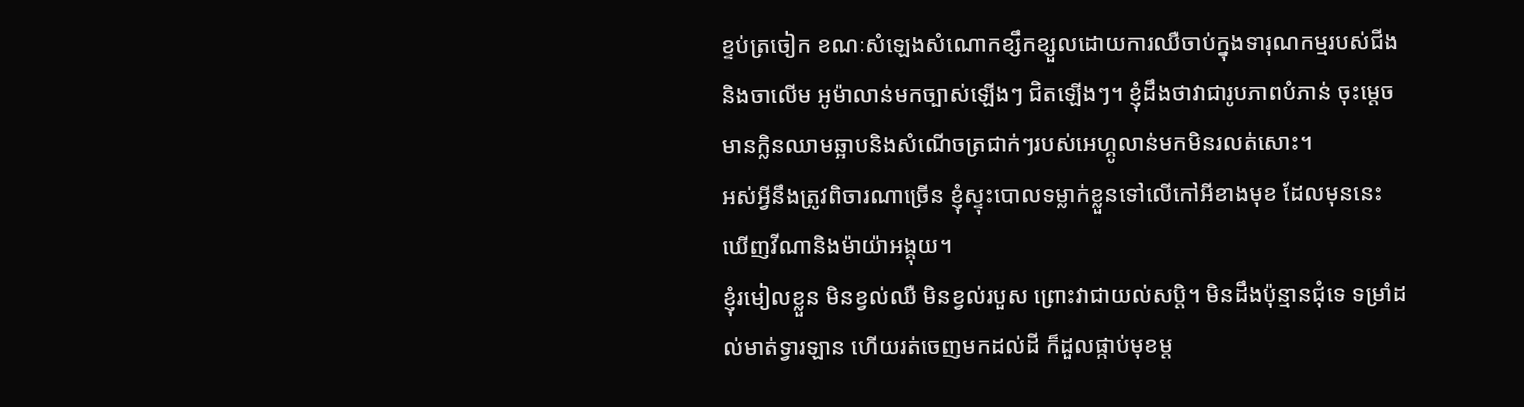ខ្ទប់ត្រចៀក ខណៈសំឡេងសំណោកខ្សឹកខ្សួលដោយការឈឺចាប់ក្នុងទារុណកម្មរបស់ជីងនិងចាលើម អូម៉ាលាន់មកច្បាស់ឡើងៗ ជិតឡើងៗ។ ខ្ញុំដឹងថាវាជារូបភាពបំភាន់ ចុះម្តេចមានក្លិនឈាមឆ្អាបនិងសំណើចត្រជាក់ៗរបស់អេហ្គូលាន់មកមិនរលត់សោះ។
អស់អ្វីនឹងត្រូវពិចារណាច្រើន ខ្ញុំស្ទុះបោលទម្លាក់ខ្លួនទៅលើកៅអីខាងមុខ ដែលមុននេះឃើញវីណានិងម៉ាយ៉ាអង្គុយ។
ខ្ញុំរមៀលខ្លួន មិនខ្វល់ឈឺ មិនខ្វល់របួស ព្រោះវាជាយល់សប្តិ។ មិនដឹងប៉ុន្មានជុំទេ ទម្រាំដល់មាត់ទ្វារឡាន ហើយរត់ចេញមកដល់ដី ក៏ដួលផ្កាប់មុខម្ដ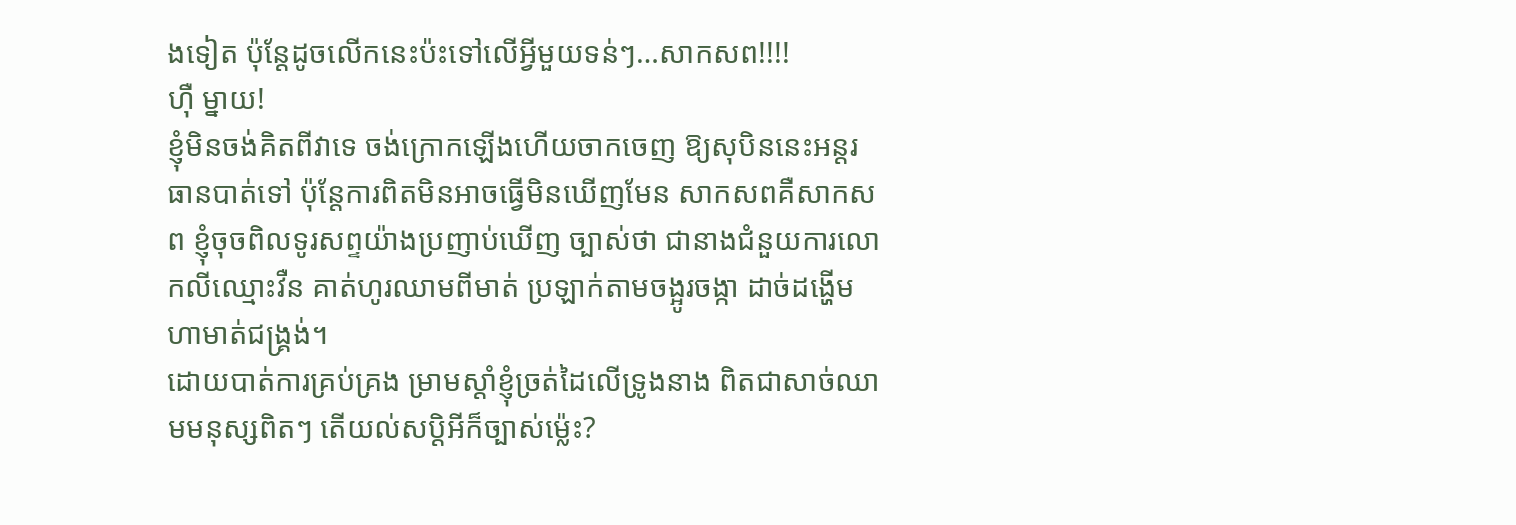ងទៀត ប៉ុន្តែដូចលើកនេះប៉ះទៅលើអ្វីមួយទន់ៗ…សាកសព!!!!
ហ៊ឺ ម្នាយ!
ខ្ញុំមិនចង់គិតពីវាទេ ចង់ក្រោកឡើងហើយចាកចេញ ឱ្យសុបិននេះអន្តរធានបាត់ទៅ ប៉ុន្តែការពិតមិនអាចធ្វើមិនឃើញមែន សាកសពគឺសាកសព ខ្ញុំចុចពិលទូរសព្ទយ៉ាងប្រញាប់ឃើញ ច្បាស់ថា ជានាងជំនួយការលោកលីឈ្មោះវឺន គាត់ហូរឈាមពីមាត់ ប្រឡាក់តាមចង្អូរចង្កា ដាច់ដង្ហើមហាមាត់ជង្គ្រង់។
ដោយបាត់ការគ្រប់គ្រង ម្រាមស្តាំខ្ញុំច្រត់ដៃលើទ្រូងនាង ពិតជាសាច់ឈាមមនុស្សពិតៗ តើយល់សប្តិអីក៏ច្បាស់ម៉្លេះ?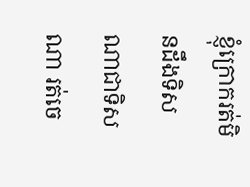ខ្ញុំក្រោករត់មិនដឹងទិសណាជាទិសណា រត់ចេ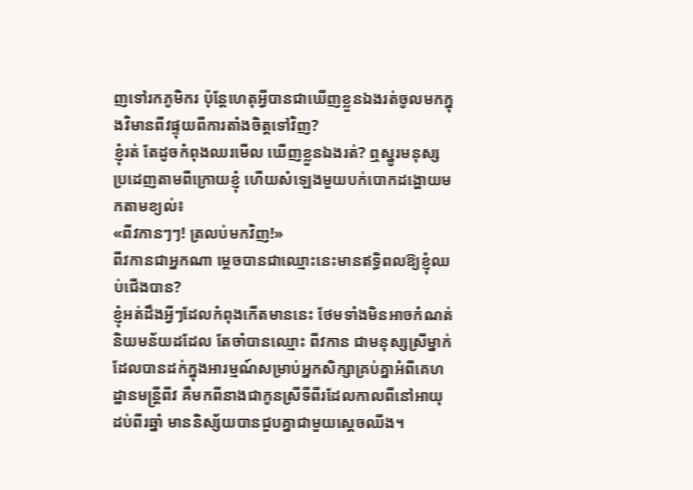ញទៅរកភូមិករ ប៉ុន្តែហេតុអ្វីបានជាឃើញខ្លួនឯងរត់ចូលមកក្នុងវិមានពីវផ្ទុយពីការតាំងចិត្តទៅវិញ?
ខ្ញុំរត់ តែដូចកំពុងឈរមើល ឃើញខ្លួនឯងរត់? ឮស្នូរមនុស្សប្រដេញតាមពីក្រោយខ្ញុំ ហើយសំឡេងមួយបក់បោកដង្ហោយមកតាមខ្យល់៖
«ពីវកានៗៗ! ត្រលប់មកវិញ!»
ពីវកានជាអ្នកណា ម្តេចបានជាឈ្មោះនេះមានឥទ្ធិពលឱ្យខ្ញុំឈប់ជើងបាន?
ខ្ញុំអត់ដឹងអ្វីៗដែលកំពុងកើតមាននេះ ថែមទាំងមិនអាចកំណត់និយមន័យដដែល តែចាំបានឈ្មោះ ពីវកាន ជាមនុស្សស្រីម្នាក់ ដែលបានដក់ក្នុងអារម្មណ៍សម្រាប់អ្នកសិក្សាគ្រប់គ្នាអំពីគេហដ្ឋានមន្ត្រីពីវ គឺមកពីនាងជាកូនស្រីទីពីរដែលកាលពីនៅអាយុដប់ពីរឆ្នាំ មាននិស្ស័យបានជួបគ្នាជាមួយស្តេចឈីង។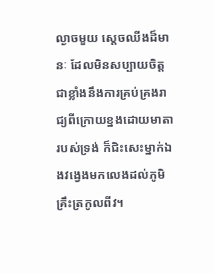ល្ងាចមួយ ស្តេចឈីងដ៏មានៈ ដែលមិនសប្បាយចិត្តជាខ្លាំងនឹងការគ្រប់គ្រងរាជ្យពីក្រោយខ្នងដោយមាតារបស់ទ្រង់ ក៏ជិះសេះម្នាក់ឯងវង្វេងមកលេងដល់ភូមិគ្រឹះត្រកូលពីវ។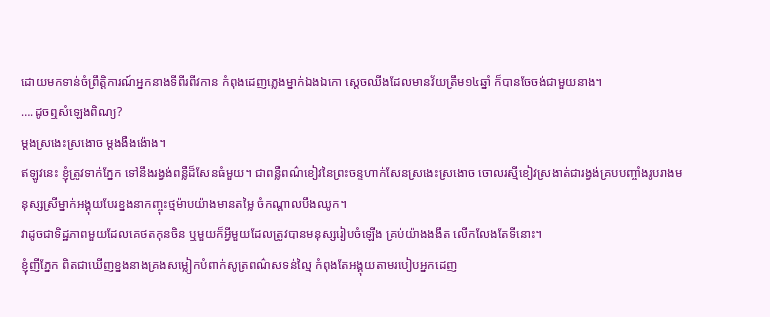ដោយមកទាន់ចំព្រឹត្ដិការណ៍អ្នកនាងទីពីរពីវកាន កំពុងដេញភ្លេងម្នាក់ឯងឯកោ ស្តេចឈីងដែលមានវ័យត្រឹម១៤ឆ្នាំ ក៏បានចែចង់ជាមួយនាង។
….ដូចឮសំឡេងពិណ្យ?
ម្តងស្រងេះស្រងោច ម្តងងឺងង៉ោង។
ឥឡូវនេះ ខ្ញុំត្រូវទាក់ភ្នែក ទៅនឹងរង្វង់ពន្លឺដ៏សែនធំមួយ។ ជាពន្លឺពណ៌ខៀវនៃព្រះចន្ទហាក់សែនស្រងេះស្រងោច ចោលរស្មីខៀវស្រងាត់ជារង្វង់គ្របបញ្ចាំងរូបរាងមនុស្សស្រីម្នាក់អង្គុយបែរខ្នងនាកញ្ចុះថ្មម៉ាបយ៉ាងមានតម្លៃ ចំកណ្តាលបឹងឈូក។
វាដូចជាទិដ្ឋភាពមួយដែលគេថតកុនចិន ឬមួយក៏អ្វីមួយដែលត្រូវបានមនុស្សរៀបចំឡើង គ្រប់យ៉ាងងងឹត លើកលែងតែទីនោះ។
ខ្ញុំញីភ្នែក ពិតជាឃើញខ្នងនាងគ្រងសម្លៀកបំពាក់សូត្រពណ៌សទន់ល្មៃ កំពុងតែអង្គុយតាមរបៀបអ្នកដេញ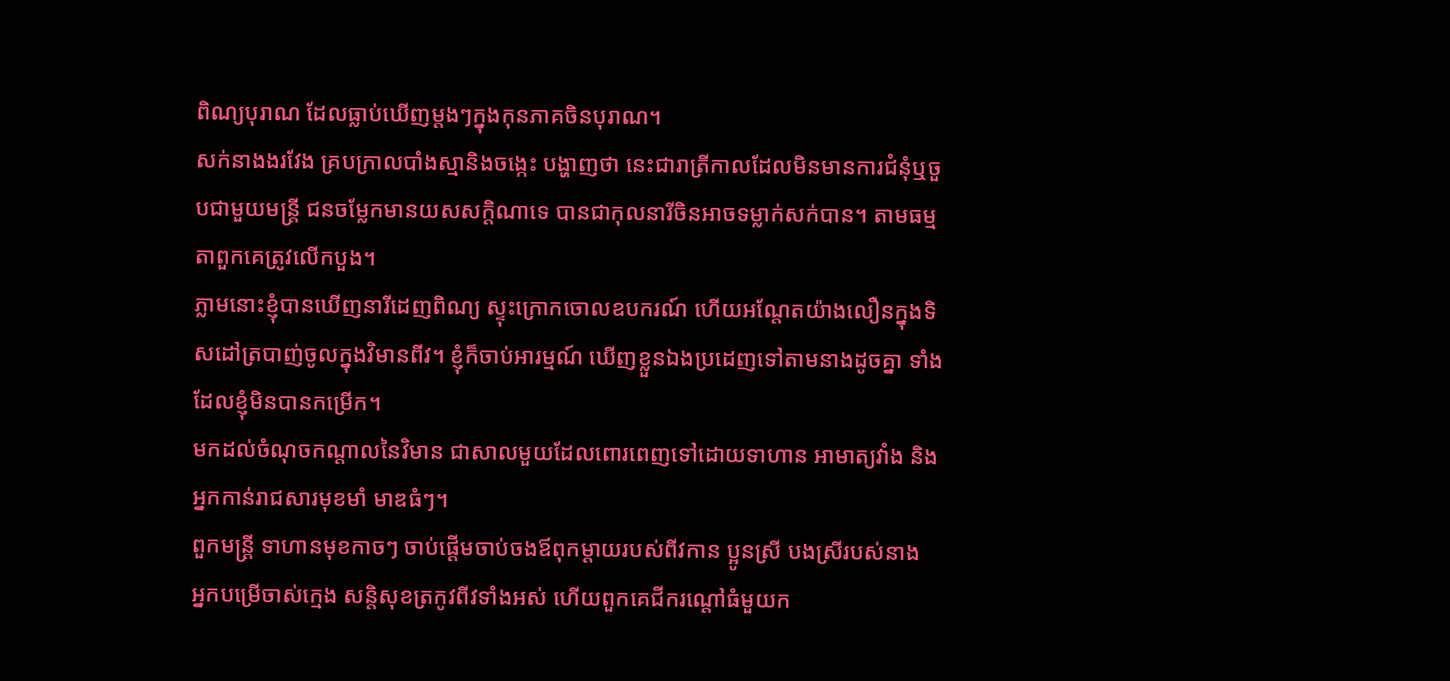ពិណ្យបុរាណ ដែលធ្លាប់ឃើញម្តងៗក្នុងកុនភាគចិនបុរាណ។
សក់នាងងរវែង គ្របក្រាលបាំងស្មានិងចង្កេះ បង្ហាញថា នេះជារាត្រីកាលដែលមិនមានការជំនុំឬចួបជាមួយមន្ត្រី ជនចម្លែកមានយសសក្តិណាទេ បានជាកុលនារីចិនអាចទម្លាក់សក់បាន។ តាមធម្មតាពួកគេត្រូវលើកបួង។
ភ្លាមនោះខ្ញុំបានឃើញនារីដេញពិណ្យ ស្ទុះក្រោកចោលឧបករណ៍ ហើយអណ្តែតយ៉ាងលឿនក្នុងទិសដៅត្របាញ់ចូលក្នុងវិមានពីវ។ ខ្ញុំក៏ចាប់អារម្មណ៍ ឃើញខ្លួនឯងប្រដេញទៅតាមនាងដូចគ្នា ទាំងដែលខ្ញុំមិនបានកម្រើក។
មកដល់ចំណុចកណ្តាលនៃវិមាន ជាសាលមួយដែលពោរពេញទៅដោយទាហាន អាមាត្យវាំង និងអ្នកកាន់រាជសារមុខមាំ មាឌធំៗ។
ពួកមន្ត្រី ទាហានមុខកាចៗ ចាប់ផ្ដើមចាប់ចងឪពុកម្ដាយរបស់ពីវកាន ប្អូនស្រី បងស្រីរបស់នាង
អ្នកបម្រើចាស់ក្មេង សន្តិសុខត្រកូវពីវទាំងអស់ ហើយពួកគេជីករណ្ដៅធំមួយក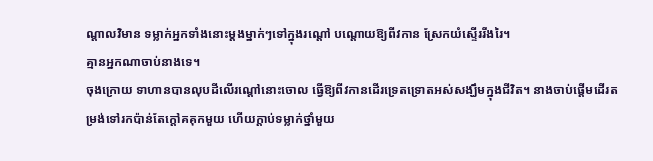ណ្តាលវិមាន ទម្លាក់អ្នកទាំងនោះម្ដងម្នាក់ៗទៅក្នុងរណ្ដៅ បណ្តោយឱ្យពីវកាន ស្រែកយំស្ទើររីងរៃ។
គ្មានអ្នកណាចាប់នាងទេ។
ចុងក្រោយ ទាហានបានលុបដីលើរណ្ដៅនោះចោល ធ្វើឱ្យពីវកានដើរទ្រេតទ្រោតអស់សង្ឃឹមក្នុងជីវិត។ នាងចាប់ផ្ដើមដើរតម្រង់ទៅរកប៉ាន់តែក្តៅគគុកមួយ ហើយក្តាប់ទម្លាក់ថ្នាំមួយ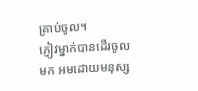គ្រាប់ចូល។
ភ្ញៀវម្នាក់បានដើរចូលមក អមដោយមនុស្ស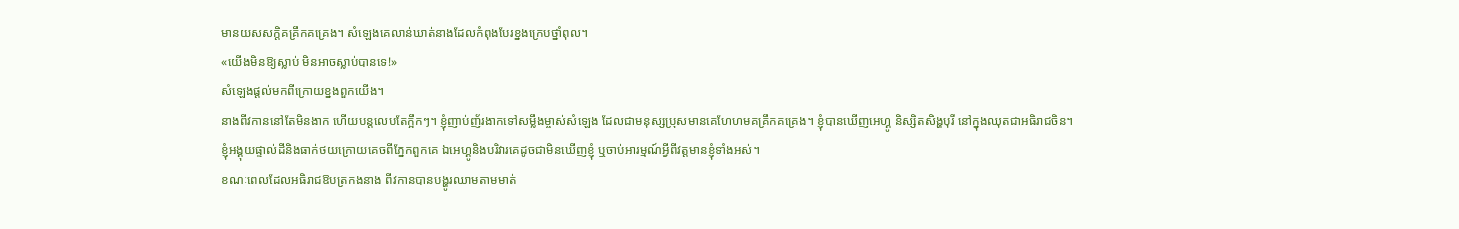មានយសសក្តិគគ្រឹកគគ្រេង។ សំឡេងគេលាន់ឃាត់នាងដែលកំពុងបែរខ្នងក្រេបថ្នាំពុល។
«យើងមិនឱ្យស្លាប់ មិនអាចស្លាប់បានទេ!»
សំឡេងផ្ដល់មកពីក្រោយខ្នងពួកយើង។
នាងពីវកាននៅតែមិនងាក ហើយបន្តលេបតែក្អឹកៗ។ ខ្ញុំញាប់ញ័រងាកទៅសម្លឹងម្ចាស់សំឡេង ដែលជាមនុស្សប្រុសមានគេហែហមគគ្រឹកគគ្រេង។ ខ្ញុំបានឃើញអេហ្គូ និស្សិតសិង្ហបុរី នៅក្នុងឈុតជាអធិរាជចិន។
ខ្ញុំអង្គុយផ្ទាល់ដីនិងធាក់ថយក្រោយគេចពីភ្នែកពួកគេ ឯអេហ្គូនិងបរិវារគេដូចជាមិនឃើញខ្ញុំ ឬចាប់អារម្មណ៍អ្វីពីវត្តមានខ្ញុំទាំងអស់។
ខណៈពេលដែលអធិរាជឱបត្រកងនាង ពីវកានបានបង្ហូរឈាមតាមមាត់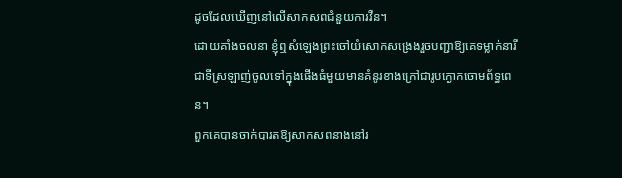ដូចដែលឃើញនៅលើសាកសពជំនួយការវឺន។
ដោយគាំងចលនា ខ្ញុំឮសំឡេងព្រះចៅយំសោកសង្រេងរួចបញ្ជាឱ្យគេទម្លាក់នារីជាទីស្រឡាញ់ចូលទៅក្នុងផើងធំមួយមានគំនូរខាងក្រៅជារូបក្ងោកចោមព័ទ្ធពេន។
ពួកគេបានចាក់បារតឱ្យសាកសពនាងនៅរ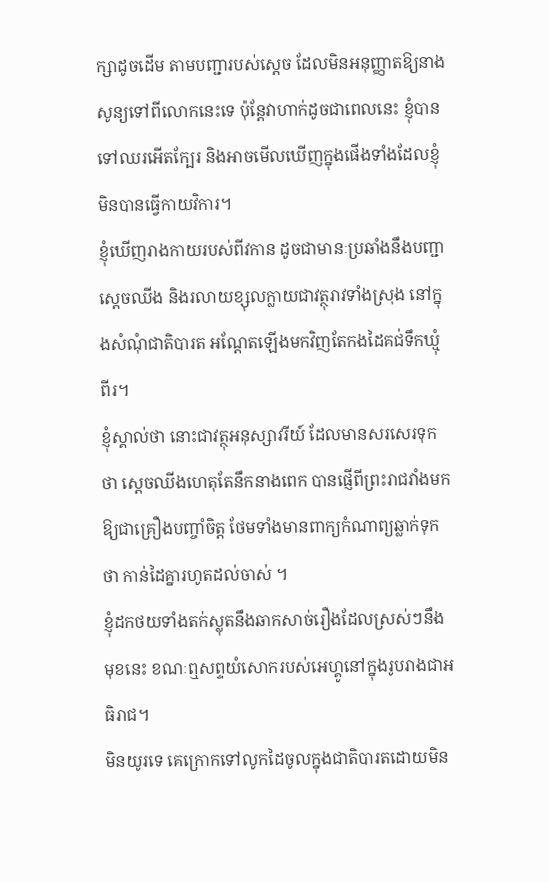ក្សាដូចដើម តាមបញ្ជារបស់ស្តេច ដែលមិនអនុញ្ញាតឱ្យនាងសូន្យទៅពីលោកនេះទេ ប៉ុន្តែវាហាក់ដូចជាពេលនេះ ខ្ញុំបានទៅឈរអើតក្បែរ និងអាចមើលឃើញក្នុងផើងទាំងដែលខ្ញុំមិនបានធ្វើកាយវិការ។
ខ្ញុំឃើញរាងកាយរបស់ពីវកាន ដូចជាមានៈប្រឆាំងនឹងបញ្ជាស្តេចឈីង និងរលាយខ្សុលក្លាយជាវត្ថុរាវទាំងស្រុង នៅក្នុងសំណុំជាតិបារត អណ្តែតឡើងមកវិញតែកងដៃគជ់ទឹកឃ្មុំពីរ។
ខ្ញុំស្គាល់ថា នោះជាវត្ថុអនុស្សាវរីយ៍ ដែលមានសរសេរទុកថា ស្ដេចឈីងហេតុតែនឹកនាងពេក បានផ្ញើពីព្រះរាជវាំងមកឱ្យជាគ្រឿងបញ្ចាំចិត្ត ថែមទាំងមានពាក្យកំណាព្យឆ្លាក់ទុកថា កាន់ដៃគ្នារហូតដល់ចាស់ ។
ខ្ញុំដកថយទាំងតក់ស្លុតនឹងឆាកសាច់រឿងដែលស្រស់ៗនឹងមុខនេះ ខណៈឮសព្ទយំសោករបស់អេហ្គូនៅក្នុងរូបរាងជាអធិរាជ។
មិនយូរទេ គេក្រោកទៅលូកដៃចូលក្នុងជាតិបារតដោយមិន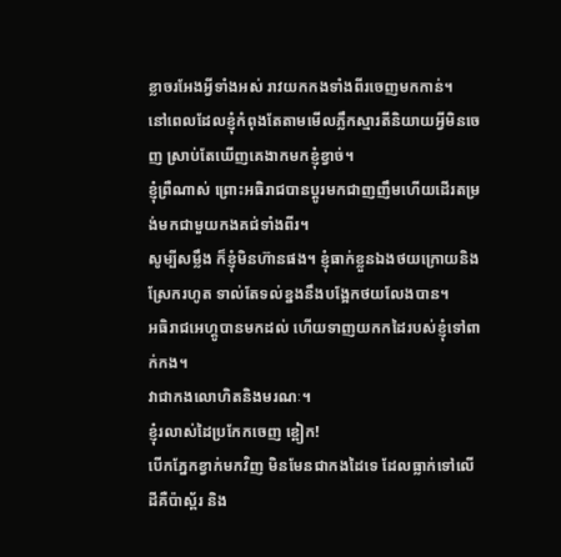ខ្លាចរអែងអ្វីទាំងអស់ រាវយកកងទាំងពីរចេញមកកាន់។
នៅពេលដែលខ្ញុំកំពុងតែតាមមើលភ្លឹកស្មារតីនិយាយអ្វីមិនចេញ ស្រាប់តែឃើញគេងាកមកខ្ញុំខ្វាច់។
ខ្ញុំព្រឺណាស់ ព្រោះអធិរាជបានប្តូរមកជាញញឹមហើយដើរតម្រង់មកជាមួយកងគជ់ទាំងពីរ។
សូម្បីសម្លឹង ក៏ខ្ញុំមិនហ៊ានផង។ ខ្ញុំធាក់ខ្លួនឯងថយក្រោយនិងស្រែករហូត ទាល់តែទល់ខ្នងនឹងបង្អែកថយលែងបាន។
អធិរាជអេហ្គូបានមកដល់ ហើយទាញយកកដៃរបស់ខ្ញុំទៅពាក់កង។
វាជាកងលោហិតនិងមរណៈ។
ខ្ញុំរលាស់ដៃប្រកែកចេញ ខ្ពៀក!
បើកភ្នែកខ្វាក់មកវិញ មិនមែនជាកងដៃទេ ដែលធ្លាក់ទៅលើដីគឺប៉ាស្ព័រ និង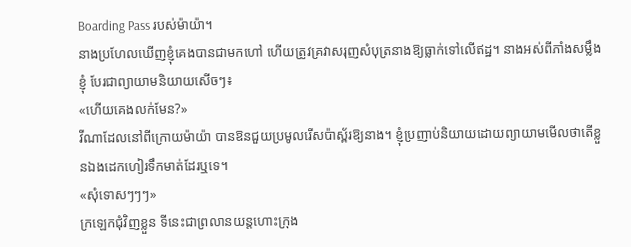Boarding Pass របស់ម៉ាយ៉ា។
នាងប្រហែលឃើញខ្ញុំគេងបានជាមកហៅ ហើយត្រូវគ្រវាសរុញសំបុត្រនាងឱ្យធ្លាក់ទៅលើឥដ្ឋ។ នាងអស់ពីភាំងសម្លឹងខ្ញុំ បែរជាព្យាយាមនិយាយសើចៗ៖
«ហើយគេងលក់មែន?»
វីណាដែលនៅពីក្រោយម៉ាយ៉ា បានឱនជួយប្រមូលរើសប៉ាស្ព័រឱ្យនាង។ ខ្ញុំប្រញាប់និយាយដោយព្យាយាមមើលថាតើខ្លួនឯងដេកហៀរទឹកមាត់ដែរឬទេ។
«សុំទោសៗៗៗ»
ក្រឡេកជុំវិញខ្លួន ទីនេះជាព្រលានយន្តហោះក្រុង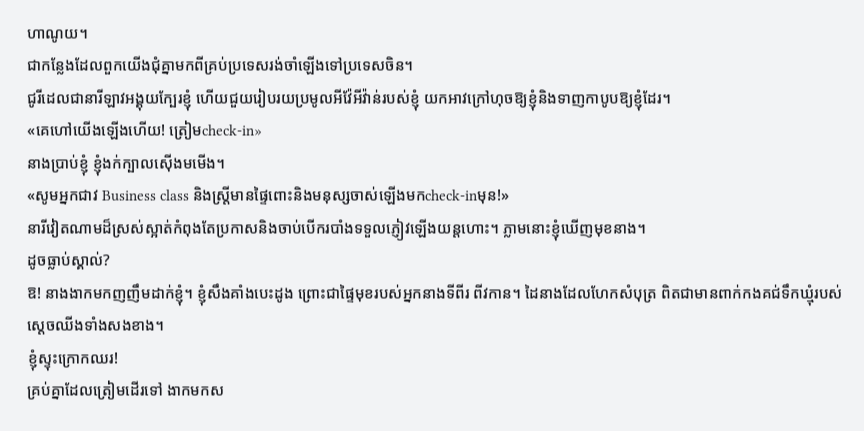ហាណូយ។
ជាកន្លែងដែលពួកយើងជុំគ្នាមកពីគ្រប់ប្រទេសរង់ចាំឡើងទៅប្រទេសចិន។
ជូរីដេលជានារីឡាវអង្គុយក្បែរខ្ញុំ ហើយជួយរៀបរយប្រមូលអីវ៉ែអីវ៉ាន់របស់ខ្ញុំ យកអាវក្រៅហុចឱ្យខ្ញុំនិងទាញកាបូបឱ្យខ្ញុំដែរ។
«គេហៅយើងឡើងហើយ! ត្រៀមcheck-in»
នាងប្រាប់ខ្ញុំ ខ្ញុំងក់ក្បាលស៊ើងមមើង។
«សូមអ្នកជាវ Business class និងស្ត្រីមានផ្ទៃពោះនិងមនុស្សចាស់ឡើងមកcheck-inមុន!»
នារីវៀតណាមដ៏ស្រស់ស្អាត់កំពុងតែប្រកាសនិងចាប់បើករបាំងទទួលភ្ញៀវឡើងយន្តហោះ។ ភ្លាមនោះខ្ញុំឃើញមុខនាង។
ដូចធ្លាប់ស្គាល់?
ឱ! នាងងាកមកញញឹមដាក់ខ្ញុំ។ ខ្ញុំសឹងគាំងបេះដូង ព្រោះជាផ្ទៃមុខរបស់អ្នកនាងទីពីរ ពីវកាន។ ដៃនាងដែលហែកសំបុត្រ ពិតជាមានពាក់កងគជ់ទឹកឃ្មុំរបស់ស្តេចឈីងទាំងសងខាង។
ខ្ញុំស្ទុះក្រោកឈរ!
គ្រប់គ្នាដែលត្រៀមដើរទៅ ងាកមកស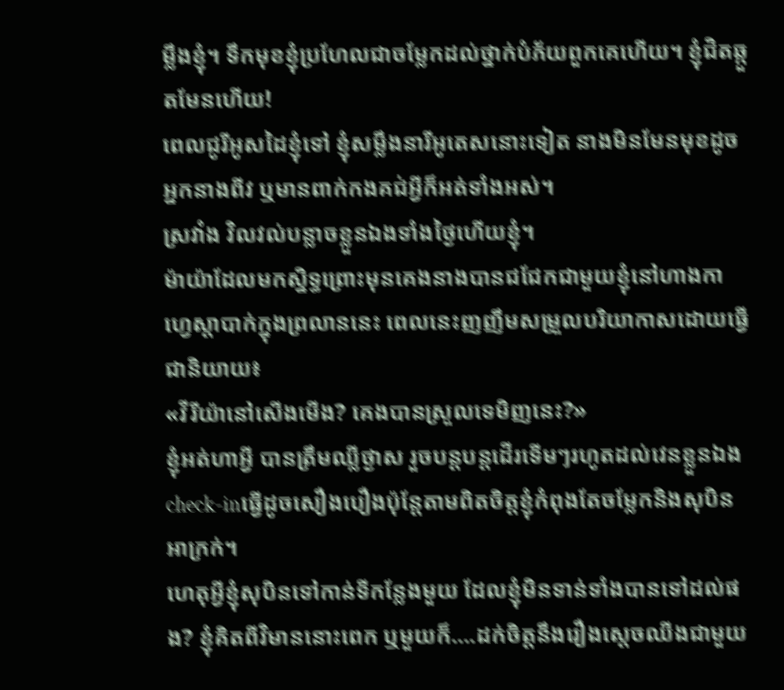ម្លឹងខ្ញុំ។ ទឹកមុខខ្ញុំប្រហែលជាចម្លែកដល់ថ្នាក់បំភ័យពួកគេហើយ។ ខ្ញុំជិតឆ្កួតមែនហើយ!
ពេលជូរីអូសដៃខ្ញុំទៅ ខ្ញុំសម្លឹងនារីអូតេសនោះទៀត នាងមិនមែនមុខដូចអ្នកនាងពីវ ឬមានពាក់កងគជ់អ្វីក៏អត់ទាំងអស់។
ស្រវាំង វិលវល់បន្លាចខ្លួនឯងទាំងថ្ងៃហើយខ្ញុំ។
ម៉ាយ៉ាដែលមកស្និទ្ធព្រោះមុនគេងនាងបានជជែកជាមួយខ្ញុំនៅហាងកាហ្វេស្តាបាក់ក្នុងព្រលាននេះ ពេលនេះញញឹមសម្រួលបរិយាកាសដោយធ្វើជានិយាយ៖
«វីរីយ៉ានៅសើងមើង? គេងបានស្រួលទេមិញនេះ?»
ខ្ញុំអត់ហាអ្វី បានត្រឹមឈ្លីថ្ងាស រួចបន្តបន្តដើរទើមៗរហូតដល់វេនខ្លួនឯងcheck-inធ្វើដូចសឿងបឿងប៉ុន្តែតាមពិតចិត្តខ្ញុំកំពុងតែចម្លែកនិងសុបិនអាក្រក់។
ហេតុអ្វីខ្ញុំសុបិនទៅកាន់ទីកន្លែងមួយ ដែលខ្ញុំមិនទាន់ទាំងបានទៅដល់ផង? ខ្ញុំគិតពីវិមាននោះពេក ឬមួយក៏….ដក់ចិត្តនឹងរឿងស្តេចឈីងជាមួយ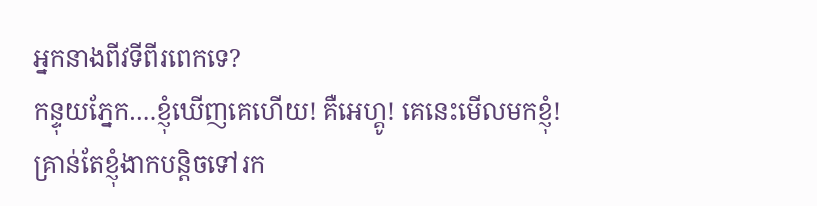អ្នកនាងពីវទីពីរពេកទេ?
កន្ទុយភ្នែក….ខ្ញុំឃើញគេហើយ! គឺអេហ្គូ! គេនេះមើលមកខ្ញុំ!
គ្រាន់តែខ្ញុំងាកបន្តិចទៅរក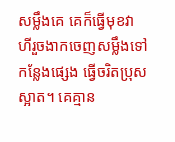សម្លឹងគេ គេក៏ធ្វើមុខវាហីរួចងាកចេញសម្លឹងទៅកន្លែងផ្សេង ធ្វើចរិតប្រុសស្អាត។ គេគ្មាន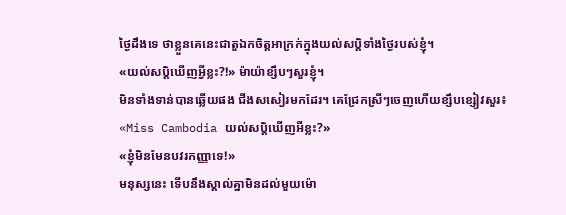ថ្ងៃដឹងទេ ថាខ្លួនគេនេះជាតួឯកចិត្តអាក្រក់ក្នុងយល់សប្តិទាំងថ្ងៃរបស់ខ្ញុំ។
«យល់សប្តិឃើញអ្វីខ្លះ?!» ម៉ាយ៉ាខ្សឹបៗសួរខ្ញុំ។
មិនទាំងទាន់បានឆ្លើយផង ជីងសសៀរមកដែរ។ គេជ្រែកស្រីៗចេញហើយខ្សឹបខ្សៀវសួរ៖
«Miss Cambodia យល់សប្តិឃើញអីខ្លះ?»
«ខ្ញុំមិនមែនបវរកញ្ញាទេ!»
មនុស្សនេះ ទើបនឹងស្គាល់គ្នាមិនដល់មួយម៉ោ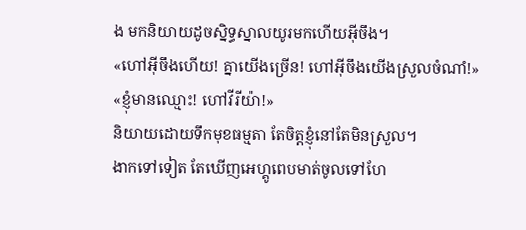ង មកនិយាយដូចស្និទ្ធស្នាលយូរមកហើយអ៊ីចឹង។
«ហៅអ៊ីចឹងហើយ! គ្នាយើងច្រើន! ហៅអ៊ីចឹងយើងស្រួលចំណាំ!»
«ខ្ញុំមានឈ្មោះ! ហៅវីរីយ៉ា!»
និយាយដោយទឹកមុខធម្មតា តែចិត្តខ្ញុំនៅតែមិនស្រួល។
ងាកទៅទៀត តែឃើញអេហ្គូពេបមាត់ចូលទៅហែ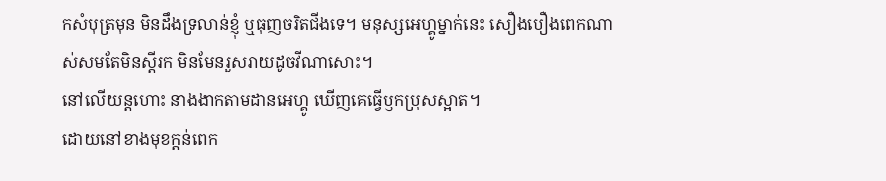កសំបុត្រមុន មិនដឹងទ្រលាន់ខ្ញុំ ឬធុញចរិតជីងទេ។ មនុស្សអេហ្គូម្នាក់នេះ សឿងបឿងពេកណាស់សមតែមិនស្តីរក មិនមែនរួសរាយដូចវីណាសោះ។
នៅលើយន្តហោះ នាងងាកតាមដានអេហ្គូ ឃើញគេធ្វើឫកប្រុសស្អាត។
ដោយនៅខាងមុខក្តន់ពេក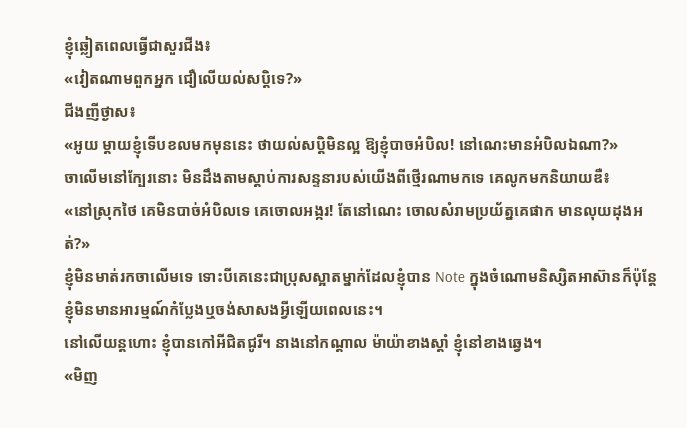ខ្ញុំឆ្លៀតពេលធ្វើជាសួរជីង៖
«វៀតណាមពួកអ្នក ជឿលើយល់សប្តិទេ?»
ជីងញីថ្ងាស៖
«អូយ ម្តាយខ្ញុំទើបខលមកមុននេះ ថាយល់សប្តិមិនល្អ ឱ្យខ្ញុំបាចអំបិល! នៅណេះមានអំបិលឯណា?»
ចាលើមនៅក្បែរនោះ មិនដឹងតាមស្តាប់ការសន្ទនារបស់យើងពីថ្មើរណាមកទេ គេលូកមកនិយាយឌឺ៖
«នៅស្រុកថៃ គេមិនបាច់អំបិលទេ គេចោលអង្ករ! តែនៅណេះ ចោលសំរាមប្រយ័ត្នគេផាក មានលុយដុងអត់?»
ខ្ញុំមិនមាត់រកចាលើមទេ ទោះបីគេនេះជាប្រុសស្អាតម្នាក់ដែលខ្ញុំបាន Note ក្នុងចំណោមនិស្សិតអាស៊ានក៏ប៉ុន្តែខ្ញុំមិនមានអារម្មណ៍កំប្លែងឬចង់សាសងអ្វីឡើយពេលនេះ។
នៅលើយន្តហោះ ខ្ញុំបានកៅអីជិតជូរី។ នាងនៅកណ្តាល ម៉ាយ៉ាខាងស្តាំ ខ្ញុំនៅខាងឆ្វេង។
«មិញ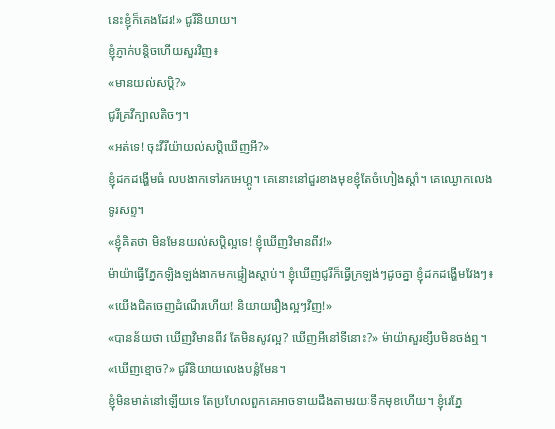នេះខ្ញុំក៏គេងដែរ!» ជូរីនិយាយ។
ខ្ញុំភ្ញាក់បន្តិចហើយសួរវិញ៖
«មានយល់សប្តិ?»
ជូរីគ្រវីក្បាលតិចៗ។
«អត់ទេ! ចុះវីរីយ៉ាយល់សប្តិឃើញអី?»
ខ្ញុំដកដង្ហើមធំ លបងាកទៅរកអេហ្គូ។ គេនោះនៅជួរខាងមុខខ្ញុំតែចំហៀងស្តាំ។ គេឈ្ងោកលេងទូរសព្ទ។
«ខ្ញុំគិតថា មិនមែនយល់សប្តិល្អទេ! ខ្ញុំឃើញវិមានពីវ!»
ម៉ាយ៉ាធ្វើភ្នែកឡិងឡង់ងាកមកផ្ទៀងស្តាប់។ ខ្ញុំឃើញជូរីក៏ធ្វើក្រឡង់ៗដូចគ្នា ខ្ញុំដកដង្ហើមវែងៗ៖
«យើងជិតចេញដំណើរហើយ! និយាយរឿងល្អៗវិញ!»
«បានន័យថា ឃើញវិមានពីវ តែមិនសូវល្អ? ឃើញអីនៅទីនោះ?» ម៉ាយ៉ាសួរខ្សឹបមិនចង់ឮ។
«ឃើញខ្មោច?» ជូរីនិយាយលេងបន្លំមែន។
ខ្ញុំមិនមាត់នៅឡើយទេ តែប្រហែលពួកគេអាចទាយដឹងតាមរយៈទឹកមុខហើយ។ ខ្ញុំរេភ្នែ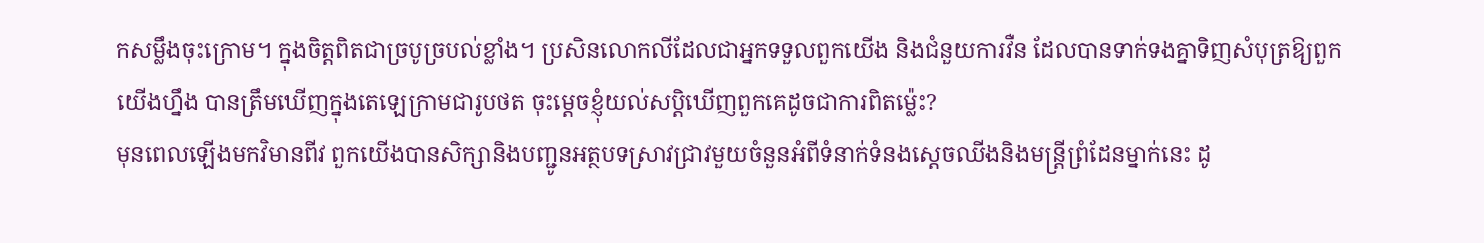កសម្លឹងចុះក្រោម។ ក្នុងចិត្តពិតជាច្របូច្របល់ខ្លាំង។ ប្រសិនលោកលីដែលជាអ្នកទទួលពួកយើង និងជំនួយការវឺន ដែលបានទាក់ទងគ្នាទិញសំបុត្រឱ្យពួកយើងហ្នឹង បានត្រឹមឃើញក្នុងតេឡេក្រាមជារូបថត ចុះម្តេចខ្ញុំយល់សប្តិឃើញពួកគេដូចជាការពិតម្ល៉េះ?
មុនពេលឡើងមកវិមានពីវ ពួកយើងបានសិក្សានិងបញ្ជូនអត្ថបទស្រាវជ្រាវមួយចំនួនអំពីទំនាក់ទំនងស្តេចឈីងនិងមន្ត្រីព្រំដែនម្នាក់នេះ ដូ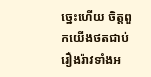ច្នេះហើយ ចិត្តពួកយើងថតជាប់រឿងរ៉ាវទាំងអ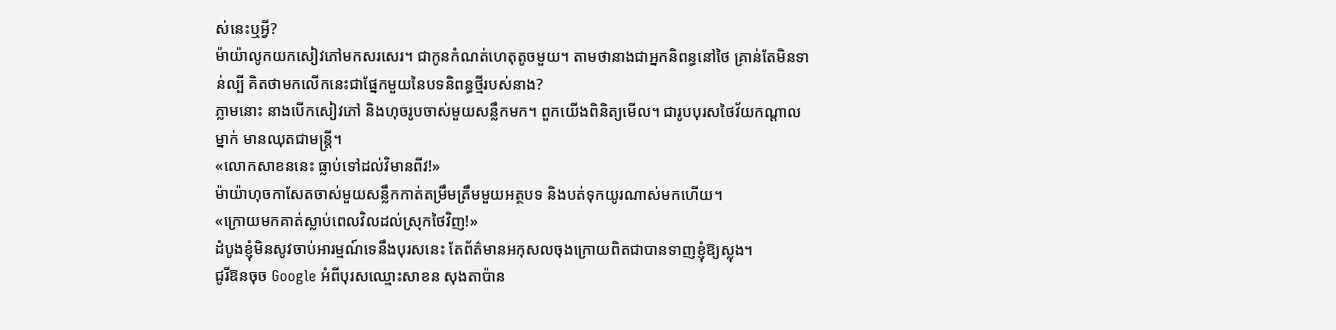ស់នេះឬអ្វី?
ម៉ាយ៉ាលូកយកសៀវភៅមកសរសេរ។ ជាកូនកំណត់ហេតុតូចមួយ។ តាមថានាងជាអ្នកនិពន្ធនៅថៃ គ្រាន់តែមិនទាន់ល្បី គិតថាមកលើកនេះជាផ្នែកមួយនៃបទនិពន្ធថ្មីរបស់នាង?
ភ្លាមនោះ នាងបើកសៀវភៅ និងហុចរូបចាស់មួយសន្លឹកមក។ ពួកយើងពិនិត្យមើល។ ជារូបបុរសថៃវ័យកណ្តាលម្នាក់ មានឈុតជាមន្ត្រី។
«លោកសាខននេះ ធ្លាប់ទៅដល់វិមានពីវ!»
ម៉ាយ៉ាហុចកាសែតចាស់មួយសន្លឹកកាត់តម្រឹមត្រឹមមួយអត្ថបទ និងបត់ទុកយូរណាស់មកហើយ។
«ក្រោយមកគាត់ស្លាប់ពេលវិលដល់ស្រុកថៃវិញ!»
ដំបូងខ្ញុំមិនសូវចាប់អារម្មណ៍ទេនឹងបុរសនេះ តែព័ត៌មានអកុសលចុងក្រោយពិតជាបានទាញខ្ញុំឱ្យស្លុង។
ជូរីឱនចុច Google អំពីបុរសឈ្មោះសាខន សុងតាប៉ាន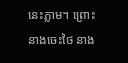នេះភ្លាម។ ព្រោះនាងចេះថៃ នាង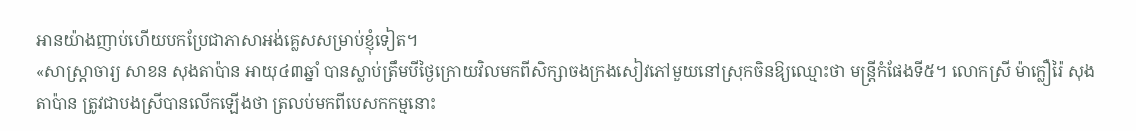អានយ៉ាងញាប់ហើយបកប្រែជាភាសាអង់គ្លេសសម្រាប់ខ្ញុំទៀត។
«សាស្ត្រាចារ្យ សាខន សុងតាប៉ាន អាយុ៤៣ឆ្នាំ បានស្លាប់ត្រឹមបីថ្ងៃក្រោយវិលមកពីសិក្សាចងក្រងសៀវភៅមួយនៅស្រុកចិនឱ្យឈ្មោះថា មន្ត្រីកំផែងទី៥។ លោកស្រី ម៉ាក្លឿរ៉ៃ សុងតាប៉ាន ត្រូវជាបងស្រីបានលើកឡើងថា ត្រលប់មកពីបេសកកម្មនោះ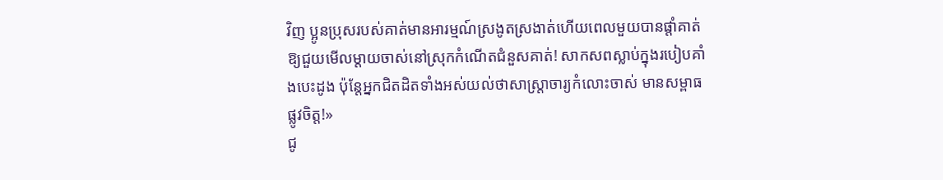វិញ ប្អូនប្រុសរបស់គាត់មានអារម្មណ៍ស្រងូតស្រងាត់ហើយពេលមួយបានផ្តាំគាត់ឱ្យជួយមើលម្តាយចាស់នៅស្រុកកំណើតជំនួសគាត់! សាកសពស្លាប់ក្នុងរបៀបគាំងបេះដូង ប៉ុន្តែអ្នកជិតដិតទាំងអស់យល់ថាសាស្ត្រាចារ្យកំលោះចាស់ មានសម្ពាធផ្លូវចិត្ត!»
ជូ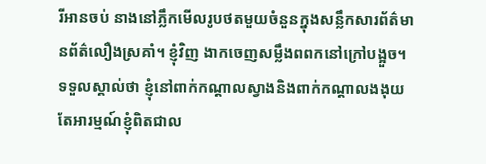រីអានចប់ នាងនៅភ្លឹកមើលរូបថតមួយចំនួនក្នុងសន្លឹកសារព័ត៌មានព័ត៌លឿងស្រគាំ។ ខ្ញុំវិញ ងាកចេញសម្លឹងពពកនៅក្រៅបង្អួច។
ទទួលស្គាល់ថា ខ្ញុំនៅពាក់កណ្តាលស្វាងនិងពាក់កណ្តាលងងុយ តែអារម្មណ៍ខ្ញុំពិតជាល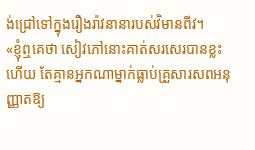ង់ជ្រៅទៅក្នុងរឿងរ៉ាវនានារបស់វិមានពីវ។
«ខ្ញុំឮគេថា សៀវភៅនោះគាត់សរសេរបានខ្លះហើយ តែគ្មានអ្នកណាម្នាក់ធ្លាប់គ្រួសារសពអនុញ្ញាតឱ្យ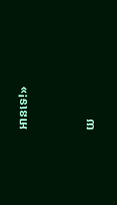អានទេ!»



យ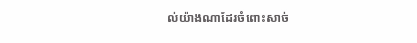ល់យ៉ាងណាដែរចំពោះសាច់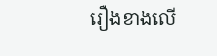រឿងខាងលើ